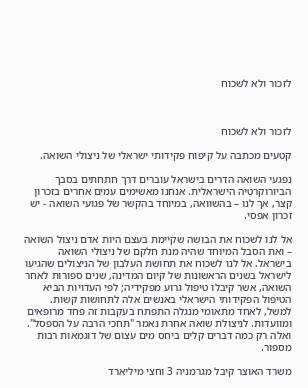לזכור ולא לשכוח



לזכור ולא לשכוח

קטעים מכתבה על קיפוח פקידותי ישראלי של ניצולי השואה.

נפגעי השואה הדרים בישראל עוברים דרך חתחתים בסבך הביורוקרטיה הישראלית. אנחנו מאשימים עמים אחרים בזכרון קצר, אך לנו – בהשוואה, במיוחד בהקשר של פגועי השואה - יש זכרון אפסי.

אל לנו לשכוח את הבושה שקיימת בעצם היות אדם ניצול השואה – ואת הסבל המיוחד שהיה מנת חלקם של ניצולי השואה בישראל. אל לנו לשכוח את תחושת העלבון של הניצולים שהגיעו לישראל בשנים הראשונות של קיום המדינה, שנים ספורות לאחר השואה, אשר קיבלו טיפול גרוע מפקידיה; לפי העדויות הביא הטיפול הפקידותי הישראלי באנשים אלה לתחושות קשות. למשל, לאחד מתאומי מנגלה התפתח בעקבות זה פחד מרופאים ומוועדות. לניצולת שואה אחרת נאמר "תחכי הרבה על הספסל". ואלה רק כמה דברים קלים ביחס מים עצום של דוגמאות רבות מספור.

משרד האוצר קיבל מגרמניה 3 וחצי מיליארד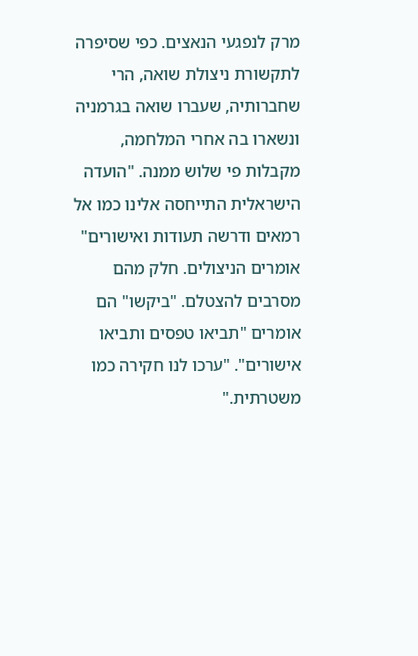מרק לנפגעי הנאצים. כפי שסיפרה לתקשורת ניצולת שואה, הרי שחברותיה, שעברו שואה בגרמניה ונשארו בה אחרי המלחמה, מקבלות פי שלוש ממנה. "הועדה הישראלית התייחסה אלינו כמו אל רמאים ודרשה תעודות ואישורים" אומרים הניצולים. חלק מהם מסרבים להצטלם. "ביקשו" הם אומרים "תביאו טפסים ותביאו אישורים". "ערכו לנו חקירה כמו משטרתית."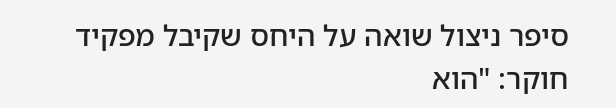סיפר ניצול שואה על היחס שקיבל מפקיד חוקר: "הוא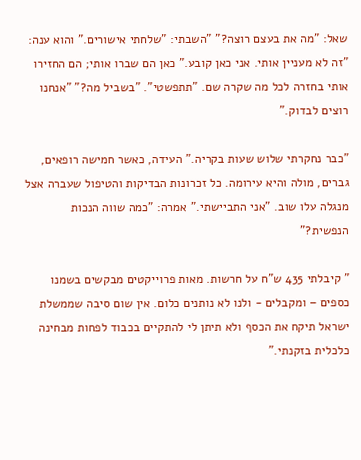שאל: "מה את בעצם רוצה?" "השבתי: "שלחתי אישורים." והוא ענה: "זה לא מעניין אותי. אני כאן קובע." כאן הם שברו אותי; הם החזירו אותי בחזרה לכל מה שקרה שם. "תתפשטי". "בשביל מה?" "אנחנו רוצים לבדוק."

"כבר נחקרתי שלוש שעות בקריה." העידה, כאשר חמישה רופאים, גברים, מולה והיא עירומה. כל זכרונות הבדיקות והטיפול שעברה אצל מנגלה עלו שוב. "אני התביישתי." אמרה: "כמה שווה הנכות הנפשית?"

" קיבלתי 435 ש"ח על חרשות. מאות פרוייקטים מבקשים בשמנו כספים – ומקבלים - ולנו לא נותנים כלום. אין שום סיבה שממשלת ישראל תיקח את הכסף ולא תיתן לי להתקיים בכבוד לפחות מבחינה כלכלית בזקנתי."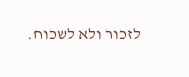לזכור ולא לשכוח.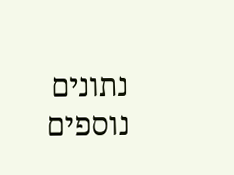נתונים נוספים